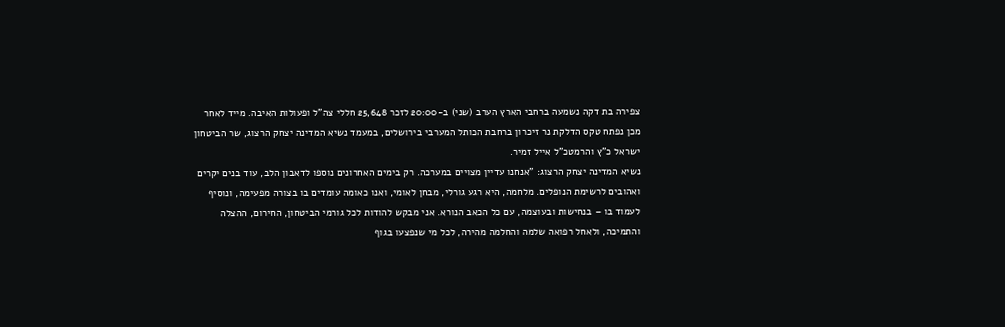צפירה בת דקה נשמעה ברחבי הארץ הערב (שני) ב-20:00 לזכר 25,648 חללי צה"ל ופעולות האיבה. מייד לאחר מכן נפתח טקס הדלקת נר זיכרון ברחבת הכותל המערבי בירושלים, במעמד נשיא המדינה יצחק הרצוג, שר הביטחון ישראל כ"ץ והרמטכ"ל אייל זמיר.
נשיא המדינה יצחק הרצוג: "אנחנו עדיין מצויים במערכה. רק בימים האחרונים נוספו לדאבון הלב, עוד בנים יקרים ואהובים לרשימת הנופלים. מלחמה, היא רגע גורלי, מבחן לאומי, ואנו כאומה עומדים בו בצורה מפעימה, ונוסיף לעמוד בו – בנחישות ובעוצמה, עם כל הכאב הנורא. אני מבקש להודות לכל גורמי הביטחון, החירום, ההצלה והתמיכה, ולאחל רפואה שלמה והחלמה מהירה, לכל מי שנפצעו בגוף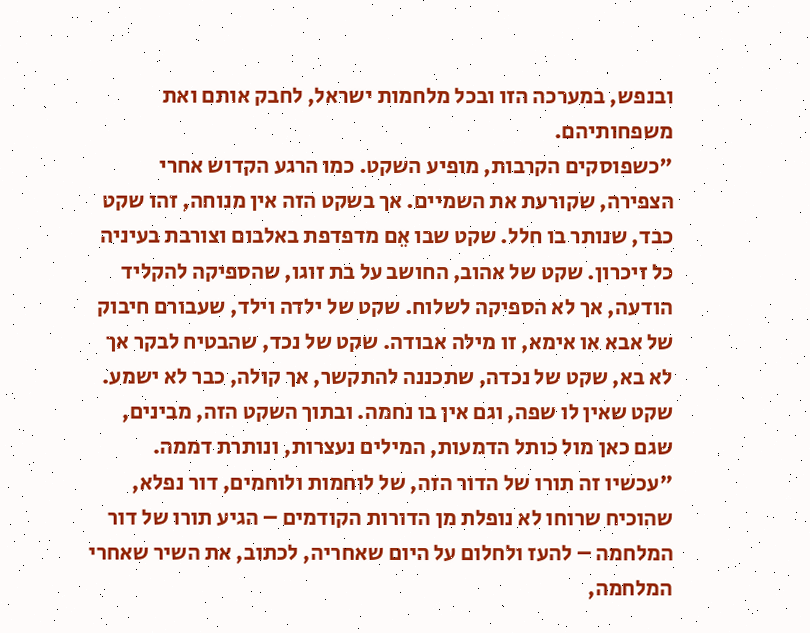ובנפש, במערכה הזו ובכל מלחמות ישראל, לחבק אותם ואת משפחותיהם.
"כשפוסקים הקרבות, מופיע השקט. כמו הרגע הקדוש אחרי הצפירה, שקורעת את השמיים. אך בשקט הזה אין מנוחה, זהו שקט כבד, שנותר בו חלל. שקט שבו אֵם מדפדפת באלבום וצורבת בעיניה כל זיכרון. שקט של אהוב, החושב על בת זוגו, שהספיקה להקליד הודעה, אך לא הספיקה לשלוח. שקט של ילדה וילד, שעבורם חיבוק של אבא או אימא, זו מילה אבודה. שקט של נכד, שהבטיח לבקר אך לא בא, שקט של נכדה, שתכננה להתקשר, אך קולה, כבר לא ישמע. שקט שאין לו שפה, וגם אין בו נחמה. ובתוך השקט הזה, מבינים, שגם כאן מול כותל הדמעות, המילים נעצרות, ונותרת דממה.
"עכשיו זה תורו של הדור הזה, של לוחמות ולוחמים, דור נפלא, שהוכיח שרוחו לא נופלת מן הדורות הקודמים – הגיע תורו של דור המלחמה – להעז ולחלום על היום שאחריה, לכתוב, את השיר שאחרי המלחמה,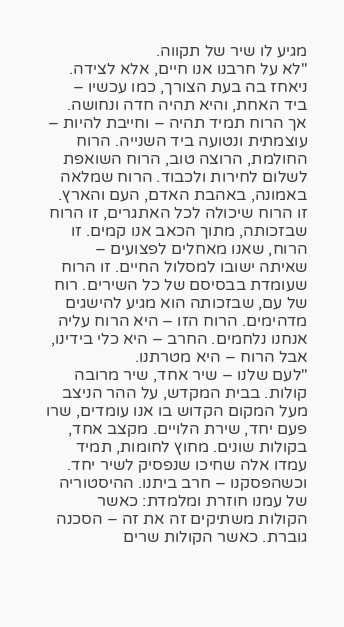מגיע לו שיר של תקווה.
"לא על חרבנו אנו חיים, אלא לצידה. ניאחז בה בעת הצורך, כמו עכשיו – ביד האחת, והיא תהיה חדה ונחושה. אך הרוח תמיד תהיה – וחייבת להיות – עוצמתית ונטועה ביד השנייה. הרוח החולמת, הרוצה טוב, הרוח השואפת לשלום לחירות ולכבוד. הרוח שמלאה באמונה, באהבת האדם, העם והארץ. זו הרוח שיכולה לכל האתגרים, זו הרוח שבזכותה, מתוך הכאב אנו קמים. זו הרוח, שאנו מאחלים לפצועים – שאיתה ישובו למסלול החיים. זו הרוח שעומדת בבסיסם של כל השירים. רוח של עם, שבזכותה הוא מגיע להישגים מדהימים. הרוח הזו – היא הרוח עליה אנחנו נלחמים. החרב – היא כלי בידינו, אבל הרוח – היא מטרתנו.
"לעם שלנו – שיר אחד, שיר מרובה קולות. בבית המקדש, על ההר הניצב מעל המקום הקדוש בו אנו עומדים, שרו פעם יחד, שירת הלויים. מקצב אחד, בקולות שונים. מחוץ לחומות, תמיד עמדו אלה שחיכו שנפסיק לשיר יחד. וכשהפסקנו – חרב ביתנו. ההיסטוריה של עמנו חוזרת ומלמדת: כאשר הקולות משתיקים זה את זה – הסכנה גוברת. כאשר הקולות שרים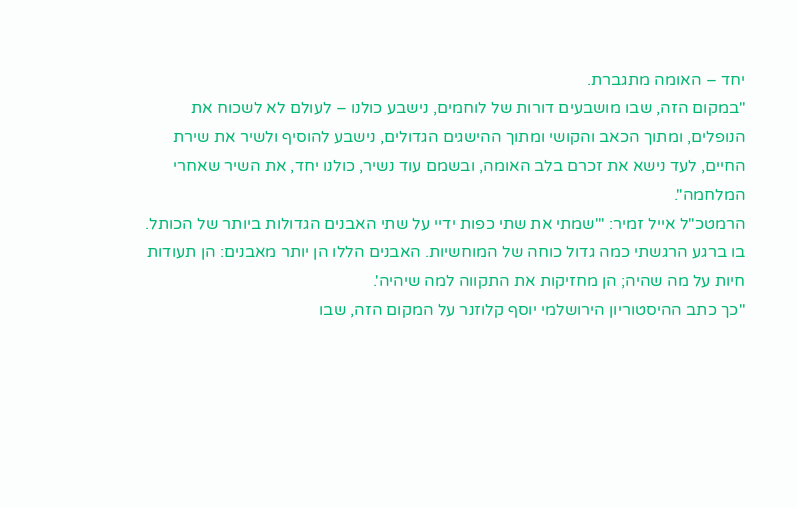יחד – האומה מתגברת.
"במקום הזה, שבו מושבעים דורות של לוחמים, נישבע כולנו – לעולם לא לשכוח את הנופלים, ומתוך הכאב והקושי ומתוך ההישגים הגדולים, נישבע להוסיף ולשיר את שירת החיים, לעד נישא את זכרם בלב האומה, ובשמם עוד נשיר, כולנו יחד, את השיר שאחרי המלחמה".
הרמטכ"ל אייל זמיר: "'שמתי את שתי כפות ידיי על שתי האבנים הגדולות ביותר של הכותל. בו ברגע הרגשתי כמה גדול כוחה של המוחשיות. האבנים הללו הן יותר מאבנים: הן תעודות חיות על מה שהיה; הן מחזיקות את התקווה למה שיהיה'.
"כך כתב ההיסטוריון הירושלמי יוסף קלוזנר על המקום הזה, שבו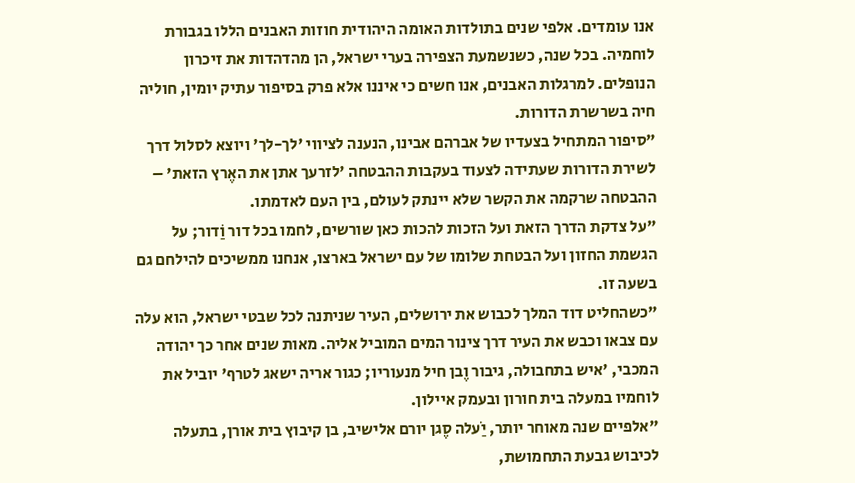אנו עומדים. אלפי שנים בתולדות האומה היהודית חוזות האבנים הללו בגבורת לוחמיה. בכל שנה, כשנשמעת הצפירה בערי ישראל, הן מהדהדות את זיכרון הנופלים. למרגלות האבנים, אנו חשים כי איננו אלא פרק בסיפור עתיק יומין, חוליה חיה בשרשרת הדורות.
"סיפור המתחיל בצעדיו של אברהם אבינו, הנענה לציווי 'לך-לך' ויוצא לסלול דרך לשירת הדורות שעתידה לצעוד בעקבות ההבטחה 'לזרעך אתן את האֶרץ הזאת' – ההבטחה שרקמה את הקשר שלא יינתק לעולם, בין העם לאדמתו.
"על צדקת הדרך הזאת ועל הזכות להכות כאן שורשים, לחמו בכל דור וַׂדור; על הגשמת החזון ועל הבטחת שלומו של עם ישראל בארצו, אנחנו ממשיכים להילחם גם בשעה זו.
"כשהחליט דוד המלך לכבוש את ירושלים, העיר שניתנה לכל שבטי ישראל, הוא עלה עם צבאו וכבש את העיר דרך צינור המים המוביל אליה. מאות שנים אחר כך יהודה המכבי, 'איש בתחבולה, גיבור וֶבן חיל מנעוריו; כגור אריה ישאג לטרף' יוביל את לוחמיו במעלה בית חורון ובעמק איילון.
"אלפיים שנה מאוחר יותר, יַׂעלה סֶגן יורם אלישיב, בן קיבוץ בית אורן, בתעלה לכיבוש גבעת התחמושת,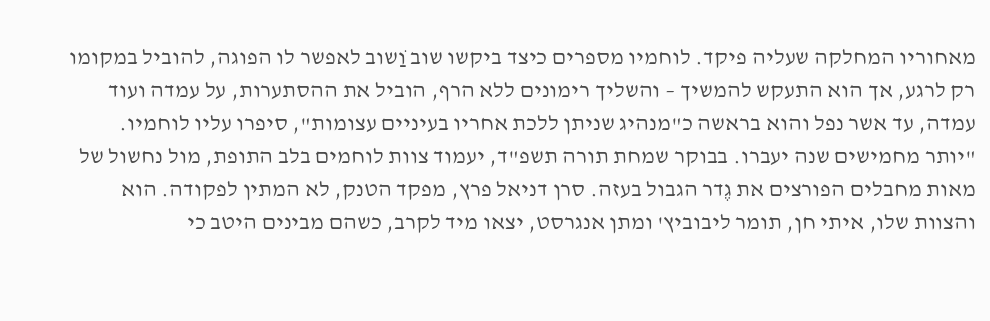מאחוריו המחלקה שעליה פיקד. לוחמיו מספרים כיצד ביקשו שוב וַׂשוב לאפשר לו הפוגה, להוביל במקומו רק לרגע, אך הוא התעקש להמשיך – והשליך רימונים ללא הרף, הוביל את ההסתערות, על עמדה ועוד עמדה, עד אשר נפל והוא בראשה כ"מנהיג שניתן ללכת אחריו בעיניים עצומות", סיפרו עליו לוחמיו.
"יותר מחמישים שנה יעברו. בבוקר שמחת תורה תשפ"ד, יעמוד צוות לוחמים בלב התופת, מול נחשול של מאות מחבלים הפורצים את גֶדר הגבול בעזה. סרן דניאל פרץ, מפקד הטנק, לא המתין לפקודה. הוא והצוות שלו, איתי חן, תומר ליבוביץ' ומתן אנגרסט, יצאו מיד לקרב, כשהם מבינים היטב כי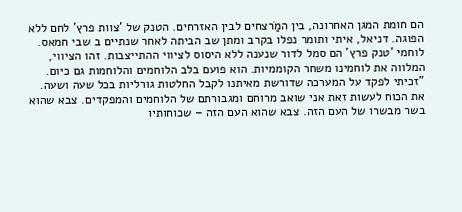הם חומת המגן האחרונה, בין המַׂרצחים לבין האזרחים. הטנק של 'צוות פרץ' לחם ללא הפוגה. דניאל, איתי ותומר נפלו בקרב ומתן שב הביתה לאחר שנתיים ב שבי חמאס. לוחמי 'טנק פרץ' הם סמל לדור שנענה ללא היסוס לציווי ההתייצבות. זהו הציווי, המלווה את לוחמינו משחר הקוממיות. הוא פועם בלב הלוחמים והלוחמות גם כיום.
"זכיתי לפקד על המערכה שדורשת מאיתנו לקבל החלטות גורליות בכל שעה ושעה. את הכוח לעשות זאת אני שואב מרוחם ומגבורתם של הלוחמים והמפקדים. צבא שהוא בשר מבשרו של העם הזה. צבא שהוא העם הזה – שכוחותיו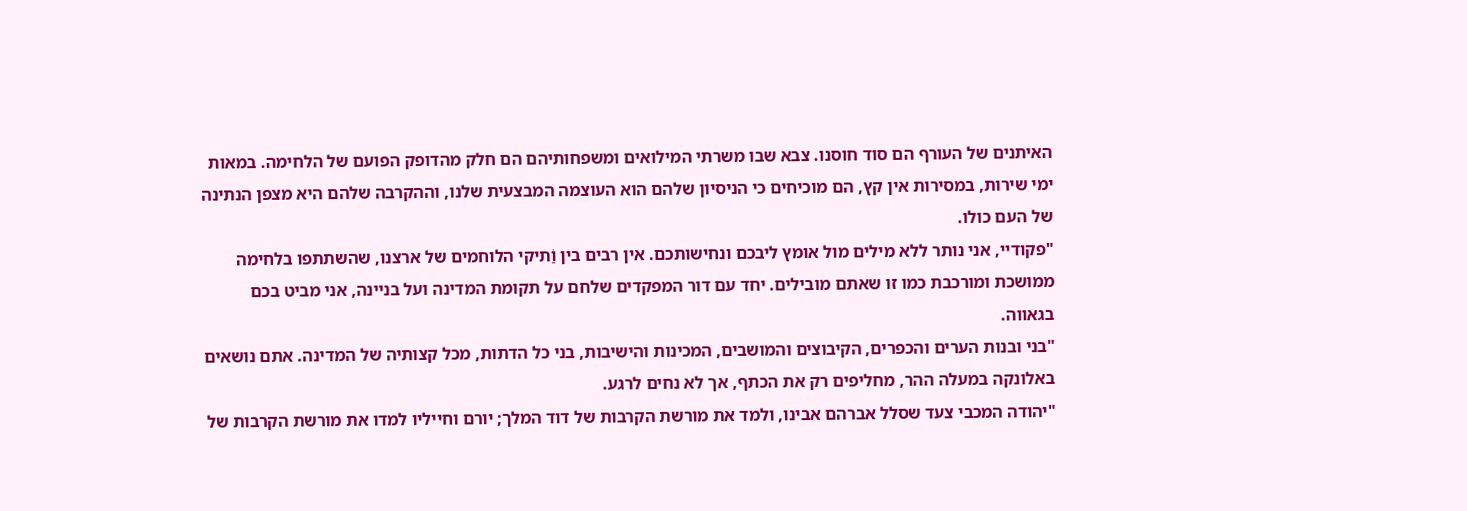האיתנים של העורף הם סוד חוסנו. צבא שבו משרתי המילואים ומשפחותיהם הם חלק מהדופק הפועם של הלחימה. במאות ימי שירות, במסירות אין קץ, הם מוכיחים כי הניסיון שלהם הוא העוצמה המבצעית שלנו, וההקרבה שלהם היא מצפן הנתינה של העם כולו.
"פקודיי, אני נותר ללא מילים מול אומץ ליבכם ונחישותכם. אין רבים בין וַׂתיקי הלוחמים של ארצנו, שהשתתפו בלחימה ממושכת ומורכבת כמו זו שאתם מובילים. יחד עם דור המפקדים שלחם על תקומת המדינה ועל בניינה, אני מביט בכם בגאווה.
"בני ובנות הערים והכפרים, הקיבוצים והמושבים, המכינות והישיבות, בני כל הדתות, מכל קצותיה של המדינה. אתם נושאים באלונקה במעלה ההר, מחליפים רק את הכתף, אך לא נחים לרגע.
"יהודה המכבי צעד שסלל אברהם אבינו, ולמד את מורשת הקרבות של דוד המלך; יורם וחייליו למדו את מורשת הקרבות של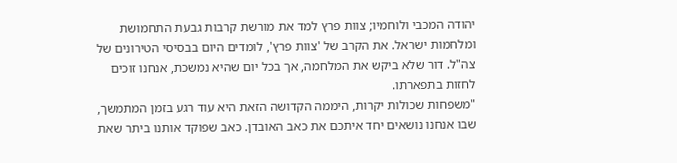יהודה המכבי ולוחמיו; צוות פרץ למד את מורשת קרבות גבעת התחמושת ומלחמות ישראל. את הקרב של 'צוות פרץ', לומדים היום בבסיסי הטירונים של צה"ל. דור שלא ביקש את המלחמה, אך בכל יום שהיא נמשכת, אנחנו זוכים לחזות בתפארתו.
"משפחות שכולות יקרות, היממה הקדושה הזאת היא עוד רגע בזמן המתמשך, שבו אנחנו נושאים יחד איתכם את כאב האובדן. כאב שפוקד אותנו ביתר שאת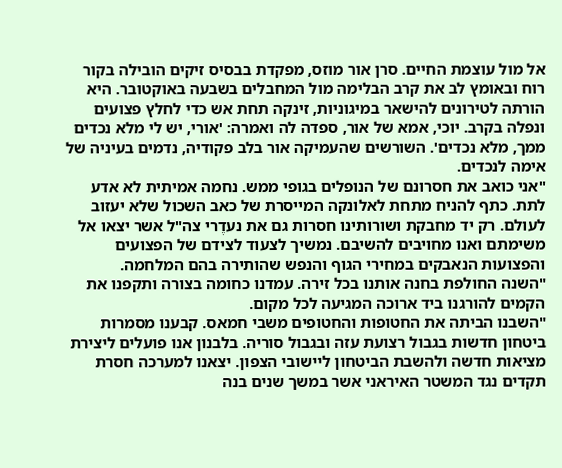אל מול עוצמת החיים. סרן אור מוזס, מפקדת בבסיס זיקים הובילה בקור רוח ובאומץ לב את קרב הבלימה מול המחבלים בשבעה באוקטובר. היא הורתה לטירונים להישאר במיגוניות, זינקה תחת אש כדי לחלץ פצועים ונפלה בקרב. יוכי, אמא של אור, ספדה לה ואמרה: 'אורי, יש לי מלא נכדים ממך, מלא נכדים'. השורשים שהעמיקה אור בלב פקודיה, נדמים בעיניה של אימה לנכדים.
"אני כואב את חסרונם של הנופלים בגופי ממש. נחמה אמיתית לא אדע לתת. כתף להניח מתחת לאלונקה המייסרת של כאב השכול שלא יעזוב לעולם. רק יד מחבקת ושורותינו חסרות גם את נעדֶרי צה"ל אשר יצאו אל משימתם ואנו מחויבים להשיבם. נמשיך לצעוד לצידם של הפצועים והפצועות הנאבקים במחירי הגוף והנפש שהותירה בהם המלחמה.
"השנה החולפת בחנה אותנו בכל זירה. עמדנו כחומה בצורה ותקפנו את הקמים להורגנו ביד ארוכה המגיעה לכל מקום.
"השבנו הביתה את החטופות והחטופים משבי חמאס. קבענו מסמרות ביטחון חדשות בגבול רצועת עזה ובגבול סוריה. בלבנון אנו פועלים ליצירת מציאות חדשה ולהשבת הביטחון ליישובי הצפון. יצאנו למערכה חסרת תקדים נגד המשטר האיראני אשר במשך שנים בנה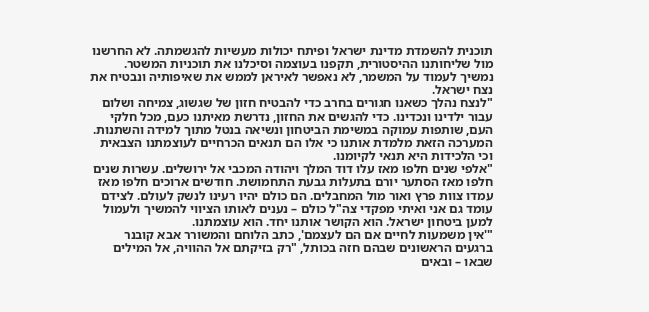תוכנית להשמדת מדינת ישראל ופיתח יכולות מעשיות להגשמתה. לא החרשנו מול שליחותנו ההיסטורית, תקפנו בעוצמה וסיכלנו את תוכניות המשטר. נמשיך לעמוד על המשמר, לא נאפשר לאיראן לממש את שאיפותיה ונבטיח את נצח ישראל.
"לנצח נהלך כשאנו חגורים בחרב כדי להבטיח חזון של שגשוג, צמיחה ושלום עבור ילדינו ונכדינו. כדי להגשים את החזון, נדרשת מאיתנו כעם, מכל חלקי העם, שותפות עמוקה במשימת הביטחון ונשיאה בנטל מתוך למידה והשתנות. המערכה הזאת מלמדת אותנו כי אלו הם תנאים הכרחיים לעוצמתנו הצבאית וכי הלכידות היא תנאי לקיומנו.
"אלפי שנים חלפו מאז עלו דוד המלך ויהודה המכבי אל ירושלים. עשרות שנים חלפו מאז הסתער יורם בתעלות גבעת התחמושת. חודשים ארוכים חלפו מאז עמדו צוות פרץ ואור מול המחבלים. הם כולם יהיו רעינו לנשק לעולם. לצידם עומד גם אני ואיתי מפקדי צה"ל כולם – נענים לאותו הציווי להמשיך ולעמול למען ביטחון ישראל. הוא הקושר אותנו יחד. הוא עוצמתנו.
"'אין משמעות לחיים אם הם לעצמם', כתב הלוחם והמשורר אבא קובנר ברגעים הראשונים שבהם חזה בכותל, "רק בזיקתם אל ההוויה, אל המילים שבאו – ובאים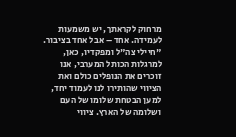מרחוק לקראתך, יש משמעות לעמידה. אחד – אבל אחד בציבור.
"חיילי צה"ל ומפקדיו, כאן, למרגלות הכותל המערבי, אנו זוכרים את הנופלים כולם ואת הציווי שהותירו לנו לעמוד יחד, למען הבטחת שלומו של העם ושלומה של הארץ. ציווי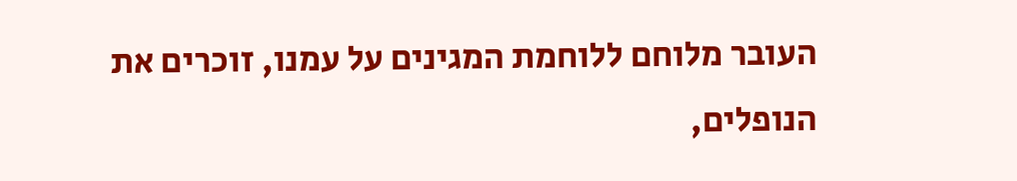העובר מלוחם ללוחמת המגינים על עמנו, זוכרים את הנופלים,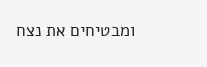ומבטיחים את נצח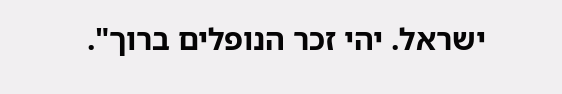ישראל. יהי זכר הנופלים ברוך".